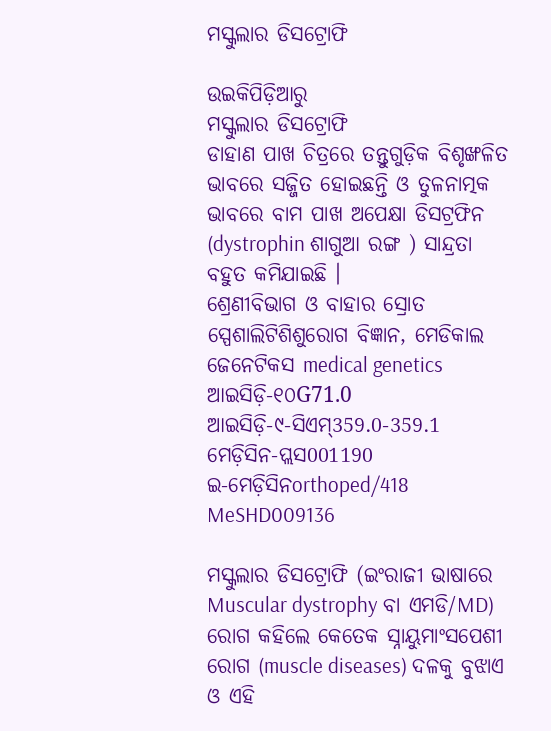ମସ୍କୁଲାର ଡିସଟ୍ରୋଫି

ଉଇକିପିଡ଼ିଆ‌ରୁ
ମସ୍କୁଲାର ଡିସଟ୍ରୋଫି
ଡାହାଣ ପାଖ ଚିତ୍ରରେ ତନ୍ତୁଗୁଡ଼ିକ ବିଶୃଙ୍ଖଳିତ ଭାବରେ ସଜ୍ଜିତ ହୋଇଛନ୍ତି ଓ ତୁଳନାତ୍ମକ ଭାବରେ ବାମ ପାଖ ଅପେକ୍ଷା ଡିସଟ୍ରଫିନ (dystrophin ଶାଗୁଆ ରଙ୍ଗ ) ସାନ୍ଦ୍ରତା ବ‌ହୁତ କମିଯାଇଛି ।
ଶ୍ରେଣୀବିଭାଗ ଓ ବାହାର ସ୍ରୋତ
ସ୍ପେଶାଲିଟିଶିଶୁରୋଗ ବିଜ୍ଞାନ, ମେଡିକାଲ ଜେନେଟିକସ medical genetics
ଆଇସିଡ଼ି-୧୦G71.0
ଆଇସିଡ଼ି-୯-ସିଏମ୍359.0-359.1
ମେଡ଼ିସିନ-ପ୍ଲସ001190
ଇ-ମେଡ଼ିସିନorthoped/418
MeSHD009136

ମସ୍କୁଲାର ଡିସଟ୍ରୋଫି (ଇଂରାଜୀ ଭାଷାରେ Muscular dystrophy ବା ଏମଡି/MD) ରୋଗ କ‌ହିଲେ କେତେକ ସ୍ନାୟୁମାଂସପେଶୀ ରୋଗ (muscle diseases) ଦଳକୁ ବୁଝାଏ ଓ ଏହି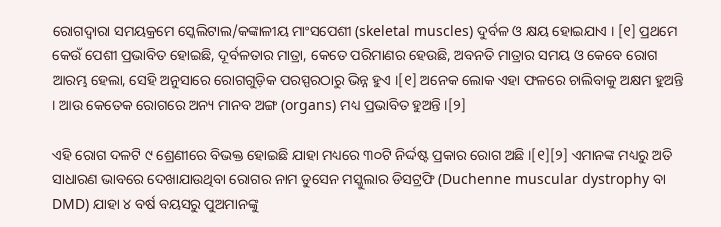ରୋଗଦ୍ୱାରା ସମୟକ୍ରମେ ସ୍କେଲିଟାଲ/କଙ୍କାଳୀୟ ମାଂସପେଶୀ (skeletal muscles) ଦୁର୍ବଳ ଓ କ୍ଷୟ ହୋଇଯାଏ । [୧] ପ୍ରଥମେ କେଉଁ ପେଶୀ ପ୍ରଭାବିତ ହୋଇଛି, ଦୂର୍ବଳତାର ମାତ୍ରା, କେତେ ପରିମାଣର ହେଉଛି, ଅବନତି ମାତ୍ରାର ସମୟ ଓ କେବେ ରୋଗ ଆରମ୍ଭ ହେଲା, ସେହି ଅନୁସାରେ ରୋଗ‌ଗୁଡ଼ିକ ପରସ୍ପରଠାରୁ ଭିନ୍ନ ହୁଏ ।[୧] ଅନେକ ଲୋକ ଏହା ଫଳରେ ଚାଲିବାକୁ ଅକ୍ଷମ ହୁଅନ୍ତି । ଆଉ କେତେକ ରୋଗରେ ଅନ୍ୟ ମାନବ ଅଙ୍ଗ (organs) ମଧ୍ୟ ପ୍ରଭାବିତ ହୁଅନ୍ତି ।[୨]

ଏହି ରୋଗ ଦଳଟି ୯ ଶ୍ରେଣୀରେ ବିଭକ୍ତ ହୋଇଛି ଯାହା ମଧ୍ୟରେ ୩୦ଟି ନିର୍ଦ୍ଦଷ୍ଟ ପ୍ରକାର ରୋଗ ଅଛି ।[୧][୨] ଏମାନଙ୍କ ମଧ୍ୟରୁ ଅତି ସାଧାରଣ ଭାବରେ ଦେଖାଯାଉଥିବା ରୋଗର ନାମ ଡୁସେନ ମସ୍କୁଲାର ଡିସଟ୍ରଫି (Duchenne muscular dystrophy ବା DMD) ଯାହା ୪ ବର୍ଷ ବୟସରୁ ପୁଅମାନଙ୍କୁ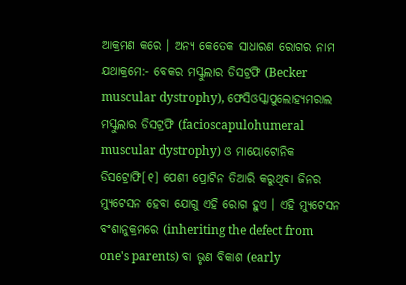ଆକ୍ରମଣ କରେ । ଅନ୍ୟ କେତେକ ସାଧାରଣ ରୋଗର ନାମ ଯଥାକ୍ରମେ:- ବେକର ମସ୍କୁଲାର ଡିସଟ୍ରଫି (Becker muscular dystrophy), ଫେସିଓସ୍କାପୁଲୋହ୍ୟମରାଲ ମସ୍କୁଲାର ଡିସଟ୍ରଫି (facioscapulohumeral muscular dystrophy) ଓ ମାୟୋଟୋନିକ ଡିସଟ୍ରୋଫି[୧] ପେଶୀ ପ୍ରୋଟିନ ତିଆରି କରୁଥିବା ଜିନର ମ୍ୟୁଟେସନ ହେବା ଯୋଗୁ ଏହି ରୋଗ ହୁଏ । ଏହି ମ୍ୟୁଟେସନ ବଂଶାନୁକ୍ରମରେ (inheriting the defect from one's parents) ବା ଭୃଣ ବିକାଶ (early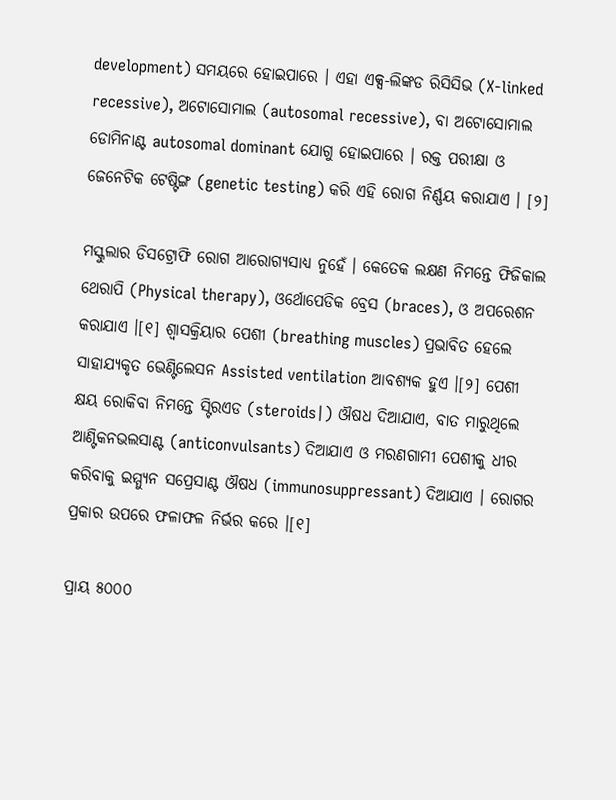development) ସମୟରେ ହୋଇପାରେ । ଏହା ଏକ୍ସ-ଲିଙ୍କଡ ରିସିସିଭ (X-linked recessive), ଅଟୋସୋମାଲ (autosomal recessive), ବା ଅଟୋସୋମାଲ ଡୋମିନାଣ୍ଟ autosomal dominant ଯୋଗୁ ହୋଇପାରେ । ରକ୍ତ ପରୀକ୍ଷା ଓ ଜେନେଟିକ ଟେଷ୍ଟିଙ୍ଗ (genetic testing) କରି ଏହି ରୋଗ ନିର୍ଣ୍ଣୟ କରାଯାଏ । [୨]

ମସ୍କୁଲାର ଡିସଟ୍ରୋଫି ରୋଗ ଆରୋଗ୍ୟସାଧ୍ୟ ନୁହେଁ । କେତେକ ଲକ୍ଷଣ ନିମନ୍ତେ ଫିଜିକାଲ ଥେରାପି (Physical therapy), ଓର୍ଥୋପେଡିକ ବ୍ରେସ (braces), ଓ ଅପରେଶନ କରାଯାଏ ।[୧] ଶ୍ୱାସକ୍ରିୟାର ପେଶୀ (breathing muscles) ପ୍ରଭାବିତ ହେଲେ ସାହାଯ୍ୟକୃତ ଭେଣ୍ଟିଲେସନ Assisted ventilation ଆବଶ୍ୟକ ହୁଏ ।[୨] ପେଶୀ କ୍ଷୟ ରୋକିବା ନିମନ୍ତେ ସ୍ଟିରଏଡ (steroids|) ଔଷଧ ଦିଆଯାଏ, ବାତ ମାରୁଥିଲେ ଆଣ୍ଟିକନଭଲସାଣ୍ଟ (anticonvulsants) ଦିଆଯାଏ ଓ ମରଣ‌ଗାମୀ ପେଶୀକୁ ଧୀର କରିବାକୁ ଇମ୍ମ୍ୟୁନ ସପ୍ରେସାଣ୍ଟ ଔଷଧ (immunosuppressant) ଦିଆଯାଏ । ରୋଗର ପ୍ରକାର ଉପରେ ଫଳାଫଳ ନିର୍ଭର କରେ ।[୧]

ପ୍ରାୟ ୫୦୦୦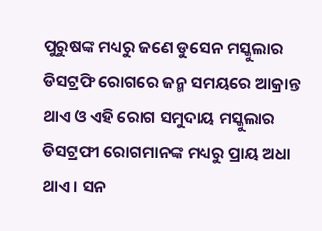ପୁରୁଷଙ୍କ ମଧ୍ୟରୁ ଜଣେ ଡୁସେନ ମସ୍କୁଲାର ଡିସଟ୍ରଫି ରୋଗରେ ଜନ୍ମ ସମୟରେ ଆକ୍ରାନ୍ତ ଥାଏ ଓ ଏହି ରୋଗ ସମୁଦାୟ ମସ୍କୁଲାର ଡିସଟ୍ରଫୀ ରୋଗମାନଙ୍କ ମଧ୍ୟରୁ ପ୍ରାୟ ଅଧା ଥାଏ । ସନ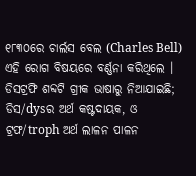୧୮୩୦ରେ ଚାର୍ଲସ ବେଲ (Charles Bell) ଏହି ରୋଗ ବିଷୟରେ ବର୍ଣ୍ଣନା କରିଥିଲେ । ଡିସଟ୍ରଫି ଶବ୍ଦଟି ଗ୍ରୀକ ଭାଷାରୁ ନିଆଯାଇଛି; ଡିସ/dysର ଅର୍ଥ କଷ୍ଟଦାୟକ, ଓ ଟ୍ରଫ/troph ଅର୍ଥ ଲାଳନ ପାଳନ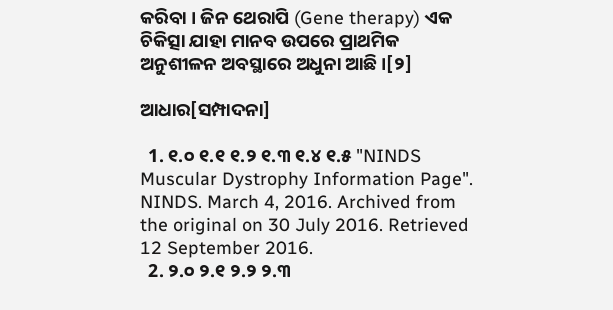କରିବା । ଜିନ ଥେରାପି (Gene therapy) ଏକ ଚିକିତ୍ସା ଯାହା ମାନବ ଉପରେ ପ୍ରାଥମିକ ଅନୁଶୀଳନ ଅବସ୍ଥାରେ ଅଧୁନା ଆଛି ।[୨]

ଆଧାର[ସମ୍ପାଦନା]

  1. ୧.୦ ୧.୧ ୧.୨ ୧.୩ ୧.୪ ୧.୫ "NINDS Muscular Dystrophy Information Page". NINDS. March 4, 2016. Archived from the original on 30 July 2016. Retrieved 12 September 2016.
  2. ୨.୦ ୨.୧ ୨.୨ ୨.୩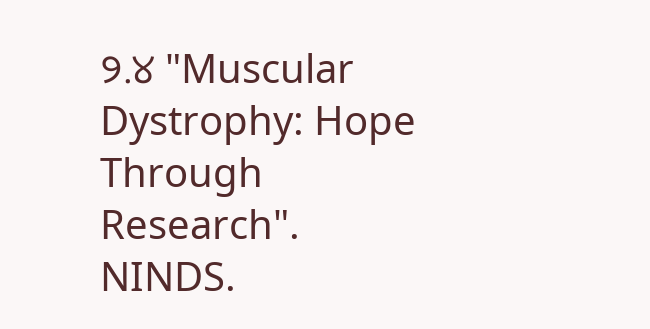୨.୪ "Muscular Dystrophy: Hope Through Research". NINDS.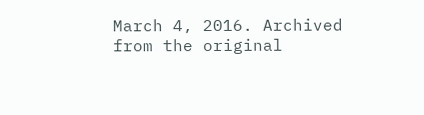March 4, 2016. Archived from the original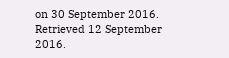on 30 September 2016. Retrieved 12 September 2016.